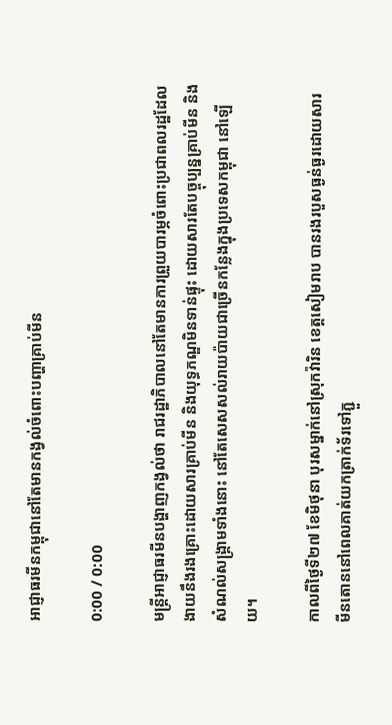អាជ្ញាធរមីនកម្ពុជានៅតែមានកង្វល់ចំពោះបញ្ហាគ្រាប់មីន

0:00 / 0:00

មន្ត្រីអាជ្ញាធរមីនបង្ហាញកង្វល់ថា រាជរដ្ឋាភិបាលនៅតែមានការព្រួយបារម្ភចំពោះប្រជាពលរដ្ឋដែលងាយនឹងរងគ្រោះដោយសារគ្រាប់មីន និងយុទ្ធភណ្ឌមិនទាន់ផ្ទុះ ដោយសារតែបច្ចុប្បន្នគ្រាប់មីន និងសំណល់សង្គ្រាមទាំងនោះ នៅតែសេសសល់រាយប៉ាយជាច្រើនកន្លែងក្នុងប្រទេសកម្ពុជា នៅឡើយ។

កាលពីថ្ងៃទី២៧ ខែមិថុនា បុរសម្នាក់នៅស្រុកវ៉ារិន ខេត្តសៀមរាប បានរងរបួសធ្ងន់ធ្ងរដោយសារមីនតោននៅពេលគាត់យកត្រាក់ទ័រទៅភ្ជួ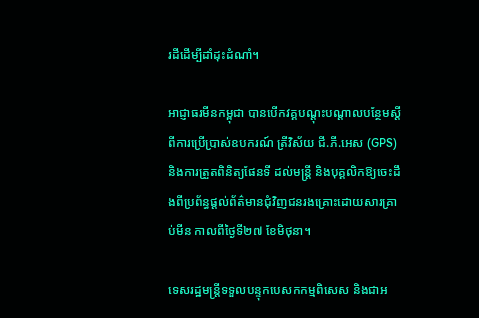រដីដើម្បីដាំដុះដំណាំ។

អាជ្ញាធរមីនកម្ពុជា បានបើកវគ្គបណ្ដុះបណ្ដាលបន្ថែមស្ដីពីការប្រើប្រាស់ឧបករណ៍ ត្រីវិស័យ ជី.ភី.អេស (GPS) និងការត្រួតពិនិត្យផែនទី ដល់មន្ត្រី និងបុគ្គលិកឱ្យចេះដឹងពីប្រព័ន្ធផ្ដល់ព័ត៌មានជុំវិញជនរងគ្រោះដោយសារគ្រាប់មីន កាលពីថ្ងៃទី២៧ ខែមិថុនា។

ទេសរដ្ឋមន្ត្រីទទួលបន្ទុកបេសកកម្មពិសេស និងជាអ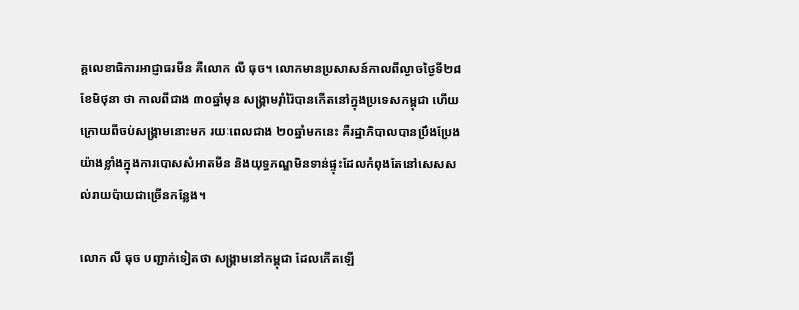គ្គលេខាធិការអាជ្ញាធរមីន គឺលោក លី ធុច។ លោកមានប្រសាសន៍កាលពីល្ងាចថ្ងៃទី២៨ ខែមិថុនា ថា កាលពីជាង ៣០ឆ្នាំមុន សង្គ្រាមរ៉ាំរ៉ៃបានកើតនៅក្នុងប្រទេសកម្ពុជា ហើយក្រោយពីចប់សង្គ្រាមនោះមក រយៈពេលជាង ២០ឆ្នាំមកនេះ គឺរដ្ឋាភិបាលបានប្រឹងប្រែងយ៉ាងខ្លាំងក្នុងការបោសសំអាតមីន និងយុទ្ធភណ្ឌមិនទាន់ផ្ទុះដែលកំពុងតែនៅសេសសល់រាយប៉ាយជាច្រើនកន្លែង។

លោក លី ធុច បញ្ជាក់ទៀតថា សង្គ្រាមនៅកម្ពុជា ដែលកើតឡើ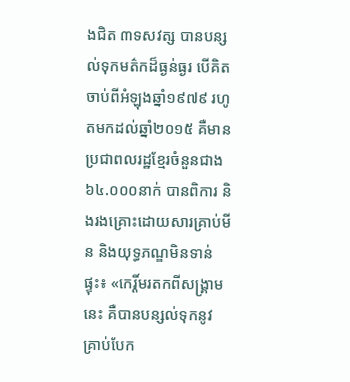ងជិត ៣ទសវត្ស បានបន្សល់ទុកមត៌កដ៏ធ្ងន់ធ្ងរ បើគិតចាប់ពីអំឡុងឆ្នាំ១៩៧៩ រហូតមកដល់ឆ្នាំ២០១៥ គឺមានប្រជាពលរដ្ឋខ្មែរចំនួនជាង ៦៤.០០០នាក់ បានពិការ និងរងគ្រោះដោយសារគ្រាប់មីន និងយុទ្ធភណ្ឌមិនទាន់ផ្ទុះ៖ «កេរ្តិ៍មរតកពីសង្គ្រាមនេះ គឺបានបន្សល់ទុកនូវគ្រាប់បែក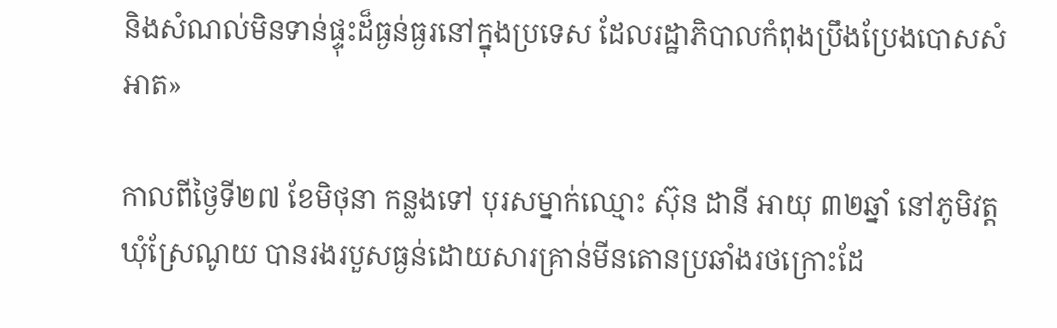និងសំណល់មិនទាន់ផ្ទុះដ៏ធ្ងន់ធ្ងរនៅក្នុងប្រទេស ដែលរដ្ឋាភិបាលកំពុងប្រឹងប្រែងបោសសំអាត»

កាលពីថ្ងៃទី២៧ ខែមិថុនា កន្លងទៅ បុរសម្នាក់ឈ្មោះ ស៊ុន ដានី អាយុ ៣២ឆ្នាំ នៅភូមិវត្ត ឃុំស្រែណូយ បានរងរបួសធ្ងន់ដោយសារគ្រាន់មីនតោនប្រឆាំងរថក្រោះដែ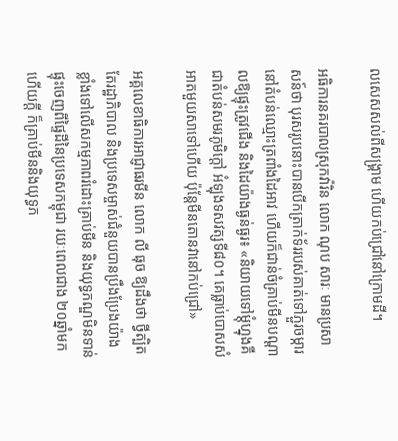លសេសសល់ពីសង្គ្រាម ហើយកប់ជ្រៅនៅក្រោមដី។

អធិការនគរបាលស្រុកវ៉ារិន លោក ណុប សារៈ មានប្រសាសន៍ថា បុរសរូបនោះបានបើកត្រាក់ទ័ររបស់គាត់ទៅភ្ជួរចម្ការនៅតំបន់ឈ្មោះត្រពាំងដៃអាវ ហើយក៏ជាន់ចំគ្រាប់មីនបណ្ដាលឱ្យផ្ទុះត្រូវជើង និងដៃយ៉ាងធ្ងន់ធ្ងរ៖ «និយាយទៅម្ដុំហ្នុងគឺជាតំបន់សមរភូមិក្តៅ អំឡុងទសវត្សទី៨០។ គេធ្លាប់បោសសំអាតមួយសាទៅហើយ ប៉ុន្តែមីនតោនវានៅកប់ជ្រៅ»

អគ្គលេខាធិការអាជ្ញាធរមីន លោក លី ធុច ឱ្យដឹងថា ថ្វីត្បិតតែរដ្ឋាភិបាល និងប្រទេសម្ចាស់ជំនួយបានប្រឹងប្រែងយ៉ាងខ្លាំងទៅលើសកម្មភាពរំដោះគ្រាប់មីន និងយុទ្ធភណ្ឌមិនទាន់ផ្ទុះចេញពីផ្ទៃដីនៃប្រទេសកម្ពុជា រយៈពេលជាង ២០ឆ្នាំមកហើយក្តី ក៏គ្រាប់មីននិងយុទ្ធភ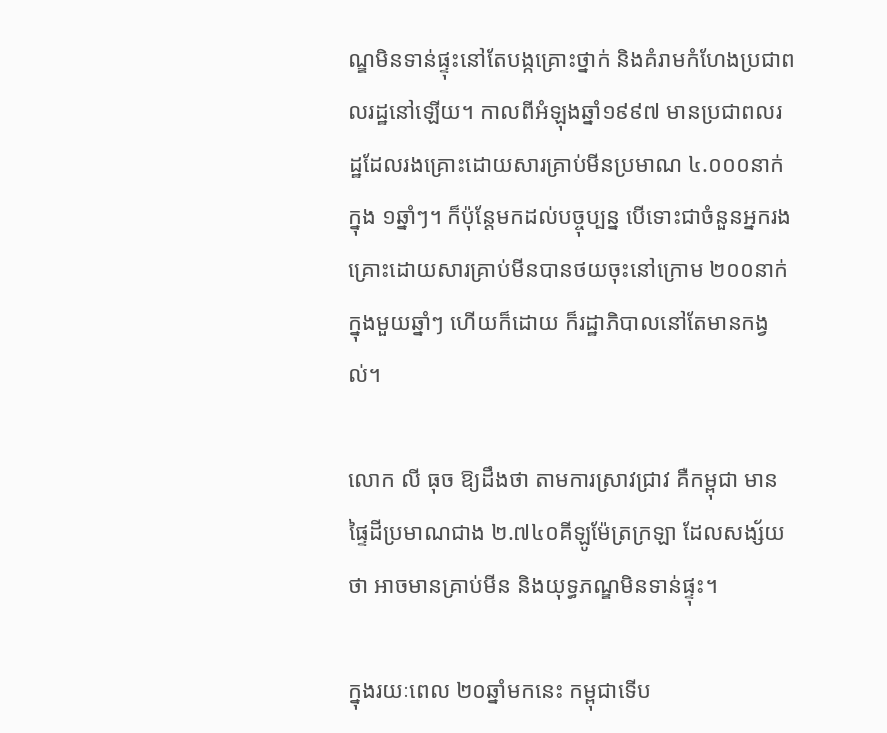ណ្ឌមិនទាន់ផ្ទុះនៅតែបង្កគ្រោះថ្នាក់ និងគំរាមកំហែងប្រជាពលរដ្ឋនៅឡើយ។ កាលពីអំឡុងឆ្នាំ១៩៩៧ មានប្រជាពលរដ្ឋដែលរងគ្រោះដោយសារគ្រាប់មីនប្រមាណ ៤.០០០នាក់ ក្នុង ១ឆ្នាំៗ។ ក៏ប៉ុន្តែមកដល់បច្ចុប្បន្ន បើទោះជាចំនួនអ្នករងគ្រោះដោយសារគ្រាប់មីនបានថយចុះនៅក្រោម ២០០នាក់ ក្នុងមួយឆ្នាំៗ ហើយក៏ដោយ ក៏រដ្ឋាភិបាលនៅតែមានកង្វល់។

លោក លី ធុច ឱ្យដឹងថា តាមការស្រាវជ្រាវ គឺកម្ពុជា មានផ្ទៃដីប្រមាណជាង ២.៧៤០គីឡូម៉ែត្រក្រឡា ដែលសង្ស័យថា អាចមានគ្រាប់មីន និងយុទ្ធភណ្ឌមិនទាន់ផ្ទុះ។

ក្នុងរយៈពេល ២០ឆ្នាំមកនេះ កម្ពុជាទើប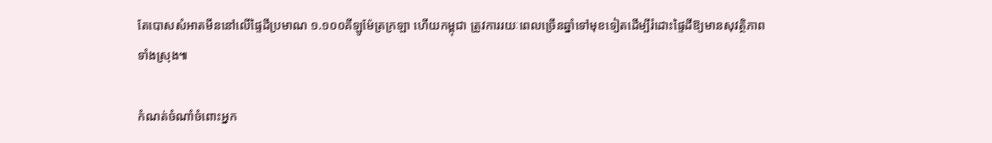តែបោសសំអាតមីននៅលើផ្ទៃដីប្រមាណ ១.១០០គីឡូម៉ែត្រក្រឡា ហើយកម្ពុជា ត្រូវការរយៈពេលច្រើនឆ្នាំទៅមុខទៀតដើម្បីរំដោះផ្ទៃដីឱ្យមានសុវត្ថិភាពទាំងស្រុង៕

កំណត់ចំណាំចំពោះអ្នក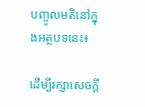បញ្ចូលមតិនៅក្នុងអត្ថបទនេះ៖

ដើម្បីរក្សាសេចក្ដី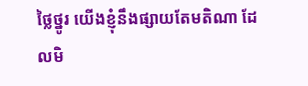ថ្លៃថ្នូរ យើងខ្ញុំនឹងផ្សាយតែមតិណា ដែលមិ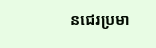នជេរប្រមា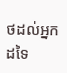ថដល់អ្នកដទៃ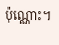ប៉ុណ្ណោះ។